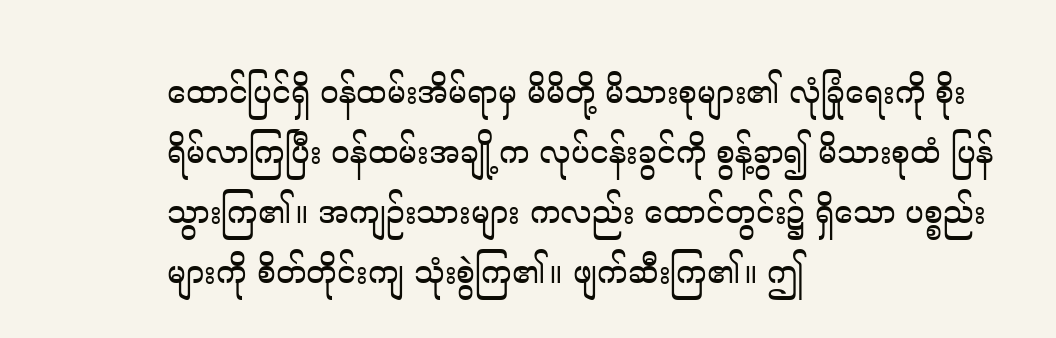ထောင်ပြင်ရှိ ဝန်ထမ်းအိမ်ရာမှ မိမိတို့ မိသားစုများ၏ လုံခြုံရေးကို စိုးရိမ်လာကြပြီး ဝန်ထမ်းအချို့က လုပ်ငန်းခွင်ကို စွန့်ခွာ၍ မိသားစုထံ ပြန်သွားကြ၏။ အကျဉ်းသားများ ကလည်း ထောင်တွင်း၌ ရှိသော ပစ္စည်းများကို စိတ်တိုင်းကျ သုံးစွဲကြ၏။ ဖျက်ဆီးကြ၏။ ဤ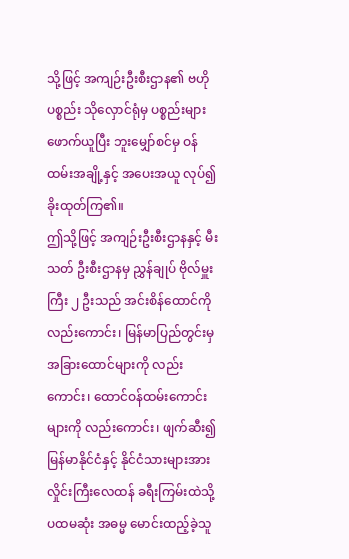သို့ဖြင့် အကျဉ်းဦးစီးဌာန၏ ဗဟိုပစ္စည်း သိုလှောင်ရုံမှ ပစ္စည်းများ ဖောက်ယူပြီး ဘူးမျှော်စင်မှ ဝန်ထမ်းအချို့နှင့် အပေးအယူ လုပ်၍ ခိုးထုတ်ကြ၏။
ဤသို့ဖြင့် အကျဉ်းဦးစီးဌာနနှင့် မီးသတ် ဦးစီးဌာနမှ ညွှန်ချုပ် ဗိုလ်မှူးကြီး ၂ ဦးသည် အင်းစိန်ထောင်ကို လည်းကောင်း၊ မြန်မာပြည်တွင်းမှ အခြားထောင်များကို လည်းကောင်း၊ ထောင်ဝန်ထမ်းကောင်းများကို လည်းကောင်း၊ ဖျက်ဆီး၍ မြန်မာနိုင်ငံနှင့် နိုင်ငံသားများအား လှိုင်းကြီးလေထန် ခရီးကြမ်းထဲသို့ ပထမဆုံး အဓမ္မ မောင်းထည့်ခဲ့သူ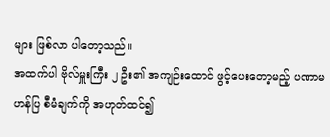များ ဖြစ်လာ ပါတော့သည်။
အထက်ပါ ဗိုလ်မှူးကြီး ၂ ဦး၏ အကျဉ်းထောင် ဖွင့်ပေးတော့မည့် ပဏာမဟန်ပြ စီမံချက်ကို အဟုတ်ထင်၍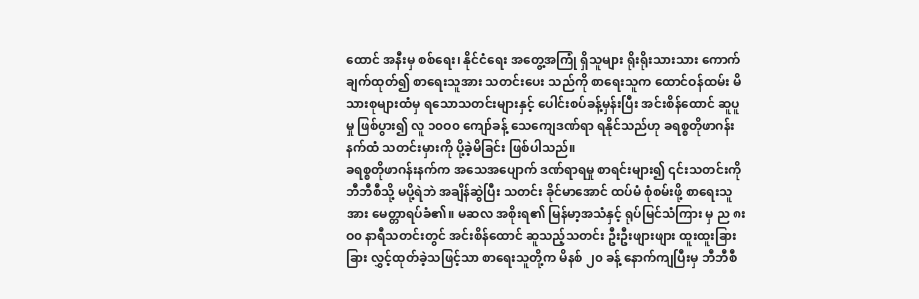ထောင် အနီးမှ စစ်ရေး၊ နိုင်ငံရေး အတွေ့အကြုံ ရှိသူများ ရိုးရိုးသားသား ကောက်ချက်ထုတ်၍ စာရေးသူအား သတင်းပေး သည်ကို စာရေးသူက ထောင်ဝန်ထမ်း မိသားစုများထံမှ ရသောသတင်းများနှင့် ပေါင်းစပ်ခန့်မှန်းပြီး အင်းစိန်ထောင် ဆူပူမှု ဖြစ်ပွား၍ လူ ၁၀ဝ၀ ကျော်ခန့် သေကျေဒဏ်ရာ ရနိုင်သည်ဟု ခရစ္စတိုဖာဂန်းနက်ထံ သတင်းမှားကို ပို့ခဲ့မိခြင်း ဖြစ်ပါသည်။
ခရစ္စတိုဖာဂန်းနက်က အသေအပျောက် ဒဏ်ရာရမှု စာရင်းများ၍ ၎င်းသတင်းကို ဘီဘီစီသို့ မပို့ရဲဘဲ အချိန်ဆွဲပြီး သတင်း ခိုင်မာအောင် ထပ်မံ စုံစမ်းဖို့ စာရေးသူအား မေတ္တာရပ်ခံ၏။ မဆလ အစိုးရ၏ မြန်မာ့အသံနှင့် ရုပ်မြင်သံကြား မှ ည ၈းဝ၀ နာရီသတင်းတွင် အင်းစိန်ထောင် ဆူသည့်သတင်း ဦးဦးဖျားဖျား ထူးထူးခြားခြား လွှင့်ထုတ်ခဲ့သဖြင့်သာ စာရေးသူတို့က မိနစ် ၂၀ ခန့် နောက်ကျပြီးမှ ဘီဘီစီ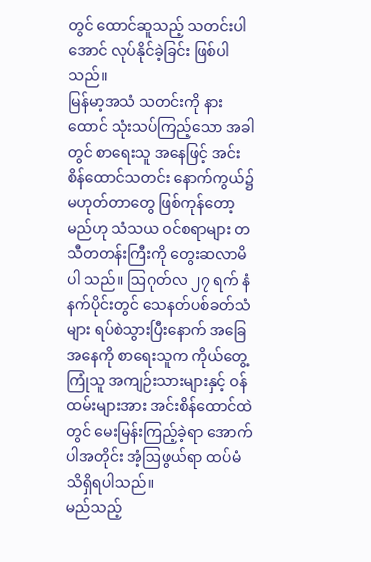တွင် ထောင်ဆူသည့် သတင်းပါအောင် လုပ်နိုင်ခဲ့ခြင်း ဖြစ်ပါ သည်။
မြန်မာ့အသံ သတင်းကို နားထောင် သုံးသပ်ကြည့်သော အခါတွင် စာရေးသူ အနေဖြင့် အင်းစိန်ထောင်သတင်း နောက်ကွယ်၌ မဟုတ်တာတွေ ဖြစ်ကုန်တော့မည်ဟု သံသယ ဝင်စရာများ တသီတတန်းကြီးကို တွေးဆလာမိပါ သည်။ ဩဂုတ်လ ၂၇ ရက် နံနက်ပိုင်းတွင် သေနတ်ပစ်ခတ်သံများ ရပ်စဲသွားပြီးနောက် အခြေအနေကို စာရေးသူက ကိုယ်တွေ့ကြုံသူ အကျဉ်းသားများနှင့် ဝန်ထမ်းများအား အင်းစိန်ထောင်ထဲတွင် မေးမြန်းကြည့်ခဲ့ရာ အောက်ပါအတိုင်း အံ့ဩဖွယ်ရာ ထပ်မံသိရှိရပါသည်။
မည်သည့်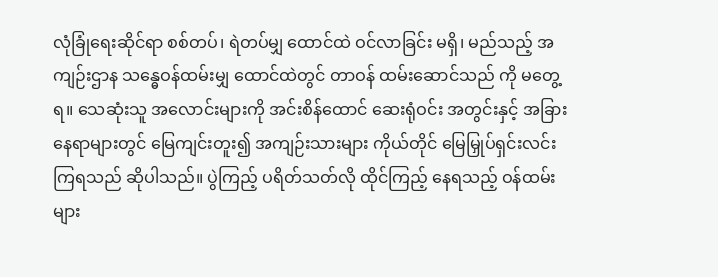လုံခြုံရေးဆိုင်ရာ စစ်တပ်၊ ရဲတပ်မျှ ထောင်ထဲ ဝင်လာခြင်း မရှိ၊ မည်သည့် အကျဉ်းဌာန သန္ဓေဝန်ထမ်းမျှ ထောင်ထဲတွင် တာဝန် ထမ်းဆောင်သည် ကို မတွေ့ရ။ သေဆုံးသူ အလောင်းများကို အင်းစိန်ထောင် ဆေးရုံဝင်း အတွင်းနှင့် အခြားနေရာများတွင် မြေကျင်းတူး၍ အကျဉ်းသားများ ကိုယ်တိုင် မြေမြှုပ်ရှင်းလင်းကြရသည် ဆိုပါသည်။ ပွဲကြည့် ပရိတ်သတ်လို ထိုင်ကြည့် နေရသည့် ဝန်ထမ်းများ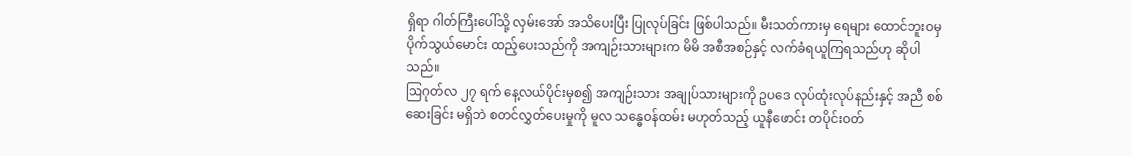ရှိရာ ဂါတ်ကြီးပေါ်သို့ လှမ်းအော် အသိပေးပြီး ပြုလုပ်ခြင်း ဖြစ်ပါသည်။ မီးသတ်ကားမှ ရေများ ထောင်ဘူးဝမှ ပိုက်သွယ်မောင်း ထည့်ပေးသည်ကို အကျဉ်းသားများက မိမိ အစီအစဉ်နှင့် လက်ခံရယူကြရသည်ဟု ဆိုပါသည်။
ဩဂုတ်လ ၂၇ ရက် နေ့လယ်ပိုင်းမှစ၍ အကျဉ်းသား အချုပ်သားများကို ဥပဒေ လုပ်ထုံးလုပ်နည်းနှင့် အညီ စစ်ဆေးခြင်း မရှိဘဲ စတင်လွှတ်ပေးမှုကို မူလ သန္ဓေဝန်ထမ်း မဟုတ်သည့် ယူနီဖောင်း တပိုင်းဝတ်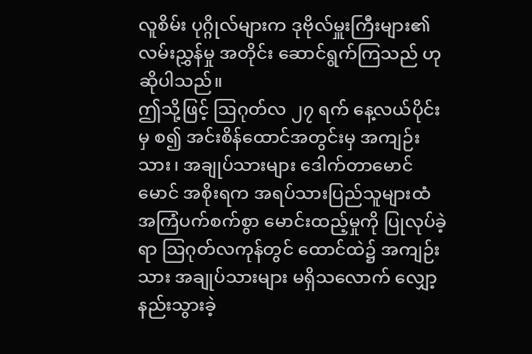လူစိမ်း ပုဂ္ဂိုလ်များက ဒုဗိုလ်မှူးကြီးများ၏ လမ်းညွှန်မှု အတိုင်း ဆောင်ရွက်ကြသည် ဟု ဆိုပါသည်။
ဤသို့ဖြင့် ဩဂုတ်လ ၂၇ ရက် နေ့လယ်ပိုင်းမှ စ၍ အင်းစိန်ထောင်အတွင်းမှ အကျဉ်းသား၊ အချုပ်သားများ ဒေါက်တာမောင်မောင် အစိုးရက အရပ်သားပြည်သူများထံ အကြံပက်စက်စွာ မောင်းထည့်မှုကို ပြုလုပ်ခဲ့ရာ ဩဂုတ်လကုန်တွင် ထောင်ထဲ၌ အကျဉ်းသား အချုပ်သားများ မရှိသလောက် လျှော့နည်းသွားခဲ့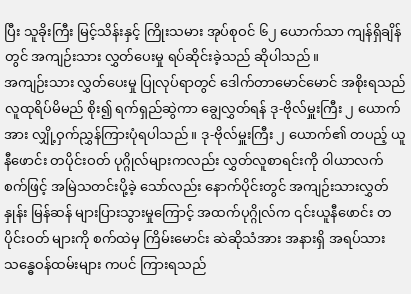ပြီး သူခိုးကြီး မြင့်သိန်းနှင့် ကြိုးသမား အုပ်စုဝင် ၆၂ ယောက်သာ ကျန်ရှိချိန်တွင် အကျဉ်းသား လွှတ်ပေးမှု ရပ်ဆိုင်းခဲ့သည် ဆိုပါသည်။
အကျဉ်းသား လွှတ်ပေးမှု ပြုလုပ်ရာတွင် ဒေါက်တာမောင်မောင် အစိုးရသည် လူထုရိပ်မိမည် စိုး၍ ရက်ရှည်ဆွဲကာ ချွေလွှတ်ရန် ဒု-ဗိုလ်မှူးကြီး ၂ ယောက်အား လျှို့ဝှက်ညွှန်ကြားပုံရပါသည်။ ဒု-ဗိုလ်မှူးကြီး ၂ ယောက်၏ တပည့် ယူနီဖောင်း တပိုင်းဝတ် ပုဂ္ဂိုလ်များကလည်း လွှတ်လူစာရင်းကို ဝါယာလက်စက်ဖြင့် အမြဲသတင်းပို့ခဲ့ သော်လည်း နောက်ပိုင်းတွင် အကျဉ်းသားလွှတ်နှုန်း မြန်ဆန် များပြားသွားမှုကြောင့် အထက်ပုဂ္ဂိုလ်က ၎င်းယူနီဖောင်း တပိုင်းဝတ် များကို စက်ထဲမှ ကြိမ်းမောင်း ဆဲဆိုသံအား အနားရှိ အရပ်သား သန္ဓေဝန်ထမ်းများ ကပင် ကြားရသည်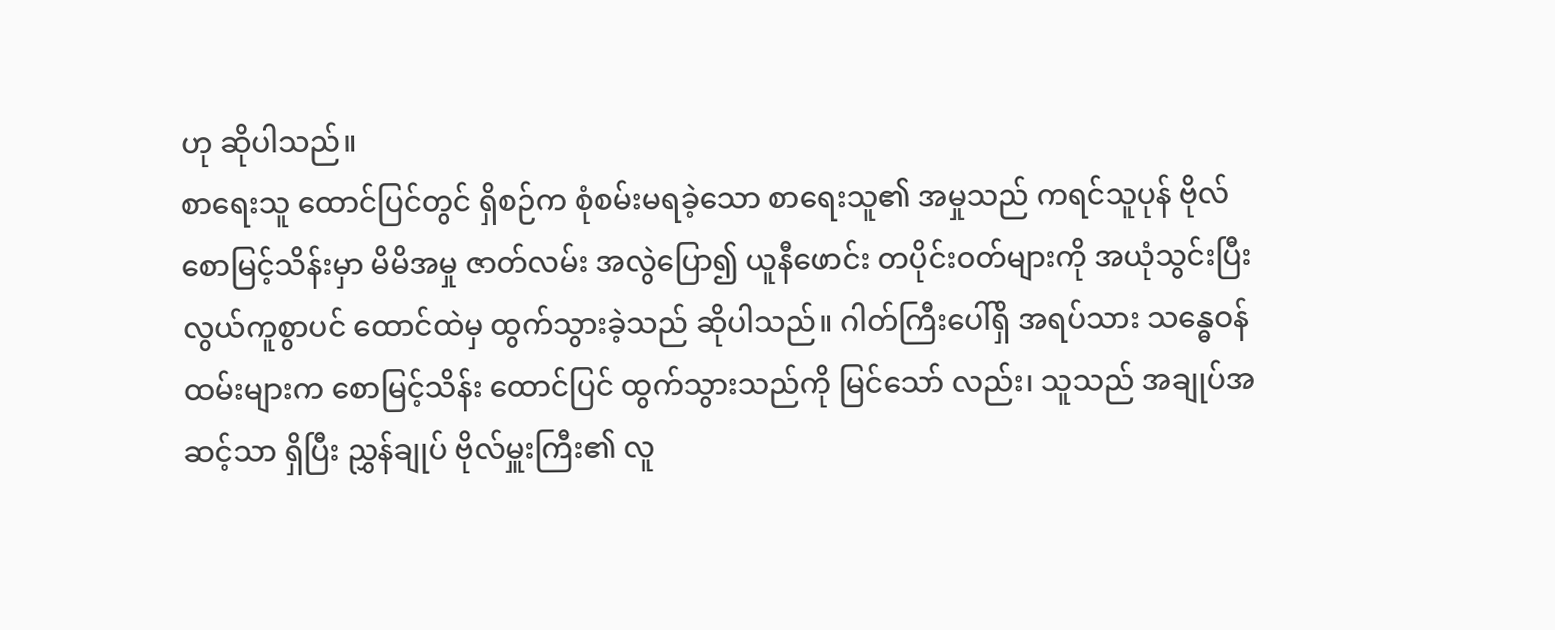ဟု ဆိုပါသည်။
စာရေးသူ ထောင်ပြင်တွင် ရှိစဉ်က စုံစမ်းမရခဲ့သော စာရေးသူ၏ အမှုသည် ကရင်သူပုန် ဗိုလ်စောမြင့်သိန်းမှာ မိမိအမှု ဇာတ်လမ်း အလွဲပြော၍ ယူနီဖောင်း တပိုင်းဝတ်များကို အယုံသွင်းပြီး လွယ်ကူစွာပင် ထောင်ထဲမှ ထွက်သွားခဲ့သည် ဆိုပါသည်။ ဂါတ်ကြီးပေါ်ရှိ အရပ်သား သန္ဓေဝန်ထမ်းများက စောမြင့်သိန်း ထောင်ပြင် ထွက်သွားသည်ကို မြင်သော် လည်း၊ သူသည် အချုပ်အဆင့်သာ ရှိပြီး ညွှန်ချုပ် ဗိုလ်မှူးကြီး၏ လူ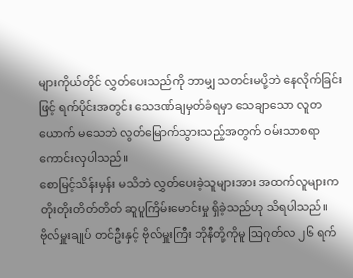များကိုယ်တိုင် လွှတ်ပေးသည်ကို ဘာမျှ သတင်းမပို့ဘဲ နေလိုက်ခြင်းဖြင့် ရက်ပိုင်းအတွင်း သေဒဏ်ချမှတ်ခံရမှာ သေချာသော လူတယောက် မသေဘဲ လွတ်မြောက်သွားသည့်အတွက် ဝမ်းသာစရာ ကောင်းလှပါသည်။
စောမြင့်သိန်းမှန်း မသိဘဲ လွှတ်ပေးခဲ့သူများအား အထက်လူများက တိုးတိုးတိတ်တိတ် ဆူပူကြိမ်းမောင်းမှု ရှိခဲ့သည်ဟု သိရပါသည်။
ဗိုလ်မှူးချုပ် တင်ဦးနှင့် ဗိုလ်မှူးကြီး ဘိုနီတို့ကိုမူ ဩဂုတ်လ ၂၆ ရက်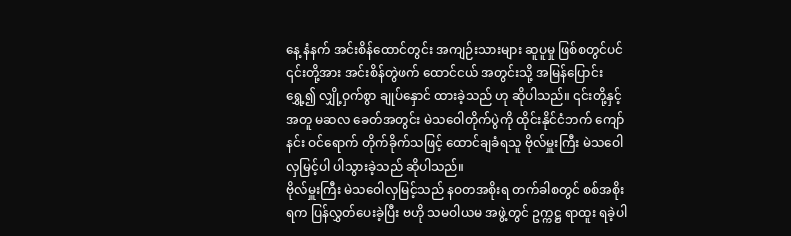နေ့ နံနက် အင်းစိန်ထောင်တွင်း အကျဉ်းသားများ ဆူပူမှု ဖြစ်စတွင်ပင် ၎င်းတို့အား အင်းစိန်တွဲဖက် ထောင်ငယ် အတွင်းသို့ အမြန်ပြောင်းရွှေ့၍ လျှို့ဝှက်စွာ ချုပ်နှောင် ထားခဲ့သည် ဟု ဆိုပါသည်။ ၎င်းတို့နှင့်အတူ မဆလ ခေတ်အတွင်း မဲသဝေါတိုက်ပွဲကို ထိုင်းနိုင်ငံဘက် ကျော်နင်း ဝင်ရောက် တိုက်ခိုက်သဖြင့် ထောင်ချခံရသူ ဗိုလ်မှူးကြီး မဲသဝေါ လှမြင့်ပါ ပါသွားခဲ့သည် ဆိုပါသည်။
ဗိုလ်မှူးကြီး မဲသဝေါလှမြင့်သည် နဝတအစိုးရ တက်ခါစတွင် စစ်အစိုးရက ပြန်လွှတ်ပေးခဲ့ပြီး ဗဟို သမဝါယမ အဖွဲ့တွင် ဥက္ကဋ္ဌ ရာထူး ရခဲ့ပါ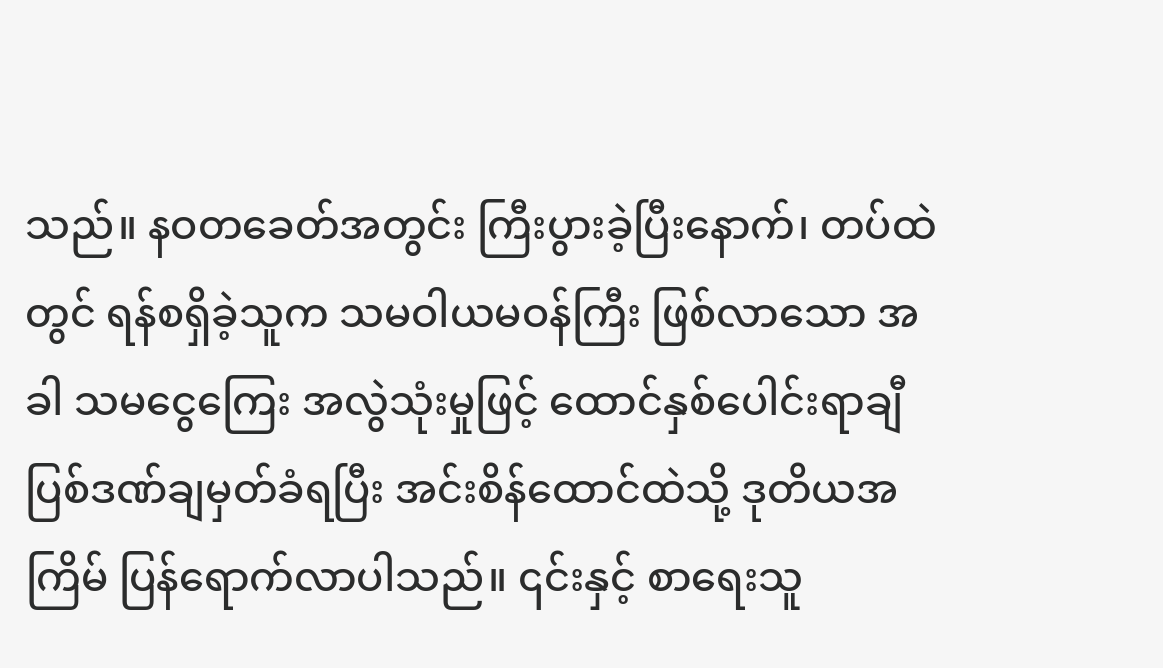သည်။ နဝတခေတ်အတွင်း ကြီးပွားခဲ့ပြီးနောက်၊ တပ်ထဲတွင် ရန်စရှိခဲ့သူက သမဝါယမဝန်ကြီး ဖြစ်လာသော အခါ သမငွေကြေး အလွဲသုံးမှုဖြင့် ထောင်နှစ်ပေါင်းရာချီ ပြစ်ဒဏ်ချမှတ်ခံရပြီး အင်းစိန်ထောင်ထဲသို့ ဒုတိယအကြိမ် ပြန်ရောက်လာပါသည်။ ၎င်းနှင့် စာရေးသူ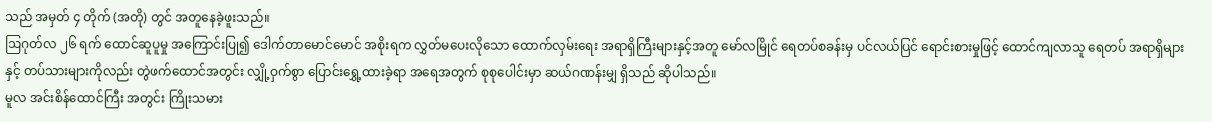သည် အမှတ် ၄ တိုက် (အတို) တွင် အတူနေခဲ့ဖူးသည်။
ဩဂုတ်လ ၂၆ ရက် ထောင်ဆူပူမှု အကြောင်းပြု၍ ဒေါက်တာမောင်မောင် အစိုးရက လွှတ်မပေးလိုသော ထောက်လှမ်းရေး အရာရှိကြီးများနှင့်အတူ မော်လမြိုင် ရေတပ်စခန်းမှ ပင်လယ်ပြင် ရောင်းစားမှုဖြင့် ထောင်ကျလာသူ ရေတပ် အရာရှိများနှင့် တပ်သားများကိုလည်း တွဲဖက်ထောင်အတွင်း လျှို့ဝှက်စွာ ပြောင်းရွှေ့ထားခဲ့ရာ အရေအတွက် စုစုပေါင်းမှာ ဆယ်ဂဏန်းမျှ ရှိသည် ဆိုပါသည်။
မူလ အင်းစိန်ထောင်ကြီး အတွင်း ကြိုးသမား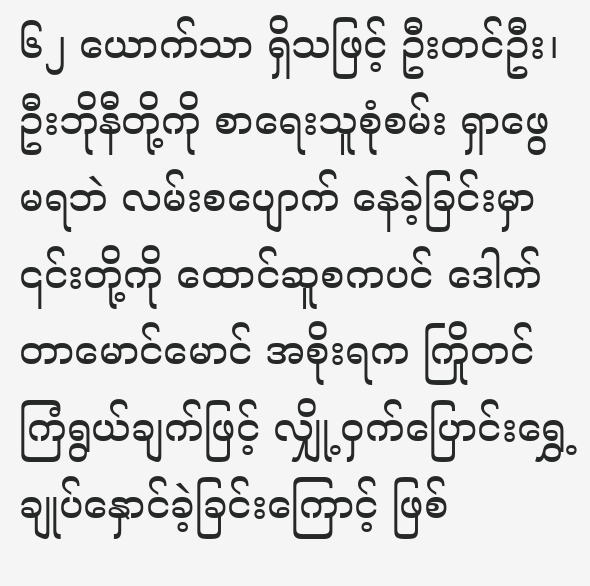၆၂ ယောက်သာ ရှိသဖြင့် ဦးတင်ဦး၊ ဦးဘိုနီတို့ကို စာရေးသူစုံစမ်း ရှာဖွေ မရဘဲ လမ်းစပျောက် နေခဲ့ခြင်းမှာ ၎င်းတို့ကို ထောင်ဆူစကပင် ဒေါက်တာမောင်မောင် အစိုးရက ကြိုတင် ကြံရွယ်ချက်ဖြင့် လျှို့ဝှက်ပြောင်းရွှေ့ ချုပ်နှောင်ခဲ့ခြင်းကြောင့် ဖြစ်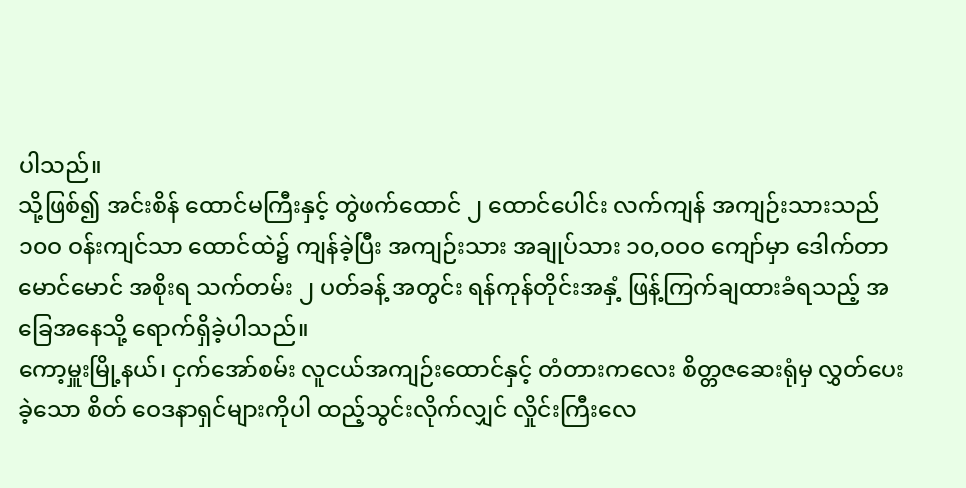ပါသည်။
သို့ဖြစ်၍ အင်းစိန် ထောင်မကြီးနှင့် တွဲဖက်ထောင် ၂ ထောင်ပေါင်း လက်ကျန် အကျဉ်းသားသည် ၁၀ဝ ဝန်းကျင်သာ ထောင်ထဲ၌ ကျန်ခဲ့ပြီး အကျဉ်းသား အချုပ်သား ၁၀,ဝဝဝ ကျော်မှာ ဒေါက်တာမောင်မောင် အစိုးရ သက်တမ်း ၂ ပတ်ခန့် အတွင်း ရန်ကုန်တိုင်းအနှံ့ ဖြန့်ကြက်ချထားခံရသည့် အခြေအနေသို့ ရောက်ရှိခဲ့ပါသည်။
ကော့မှူးမြို့နယ်၊ ငှက်အော်စမ်း လူငယ်အကျဉ်းထောင်နှင့် တံတားကလေး စိတ္တဇဆေးရုံမှ လွှတ်ပေးခဲ့သော စိတ် ဝေဒနာရှင်များကိုပါ ထည့်သွင်းလိုက်လျှင် လှိုင်းကြီးလေ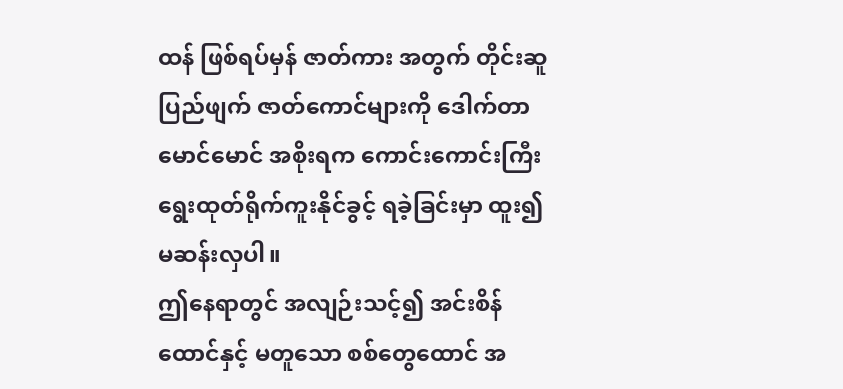ထန် ဖြစ်ရပ်မှန် ဇာတ်ကား အတွက် တိုင်းဆူ ပြည်ဖျက် ဇာတ်ကောင်များကို ဒေါက်တာမောင်မောင် အစိုးရက ကောင်းကောင်းကြီး ရွေးထုတ်ရိုက်ကူးနိုင်ခွင့် ရခဲ့ခြင်းမှာ ထူး၍ မဆန်းလှပါ။
ဤနေရာတွင် အလျဉ်းသင့်၍ အင်းစိန်ထောင်နှင့် မတူသော စစ်တွေထောင် အ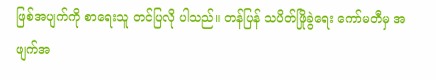ဖြစ်အပျက်ကို စာရေးသူ တင်ပြလို ပါသည်။ တန်ပြန် သပိတ်ဖြိုခွဲရေး ကော်မတီမှ အဖျက်အ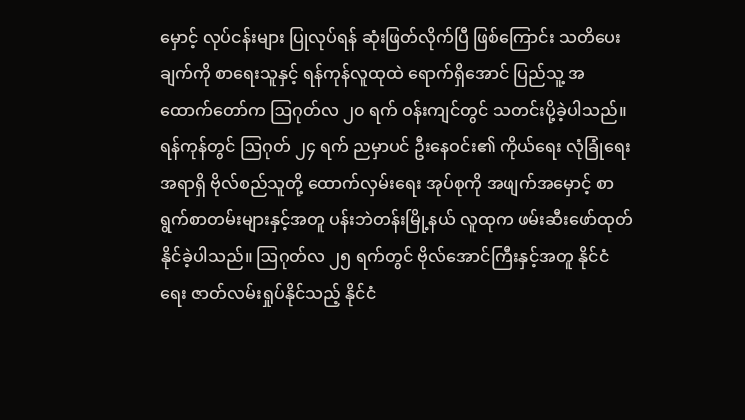မှောင့် လုပ်ငန်းများ ပြုလုပ်ရန် ဆုံးဖြတ်လိုက်ပြီ ဖြစ်ကြောင်း သတိပေးချက်ကို စာရေးသူနှင့် ရန်ကုန်လူထုထဲ ရောက်ရှိအောင် ပြည်သူ့ အထောက်တော်က ဩဂုတ်လ ၂၀ ရက် ဝန်းကျင်တွင် သတင်းပို့ခဲ့ပါသည်။
ရန်ကုန်တွင် ဩဂုတ် ၂၄ ရက် ညမှာပင် ဦးနေဝင်း၏ ကိုယ်ရေး လုံခြုံရေး အရာရှိ ဗိုလ်စည်သူတို့ ထောက်လှမ်းရေး အုပ်စုကို အဖျက်အမှောင့် စာရွက်စာတမ်းများနှင့်အတူ ပန်းဘဲတန်းမြို့နယ် လူထုက ဖမ်းဆီးဖော်ထုတ်နိုင်ခဲ့ပါသည်။ ဩဂုတ်လ ၂၅ ရက်တွင် ဗိုလ်အောင်ကြီးနှင့်အတူ နိုင်ငံရေး ဇာတ်လမ်းရှုပ်နိုင်သည့် နိုင်ငံ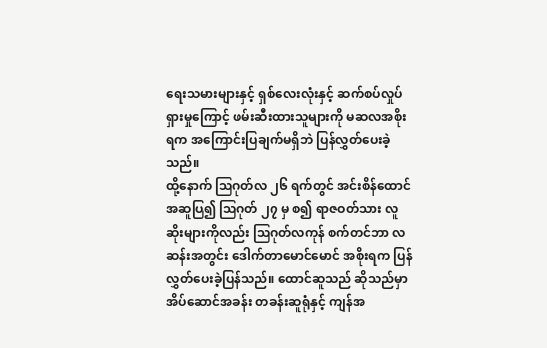ရေးသမားများနှင့် ရှစ်လေးလုံးနှင့် ဆက်စပ်လှုပ်ရှားမှုကြောင့် ဖမ်းဆီးထားသူများကို မဆလအစိုးရက အကြောင်းပြချက်မရှိဘဲ ပြန်လွှတ်ပေးခဲ့သည်။
ထို့နောက် ဩဂုတ်လ ၂၆ ရက်တွင် အင်းစိန်ထောင် အဆူပြ၍ ဩဂုတ် ၂၇ မှ စ၍ ရာဇဝတ်သား လူဆိုးများကိုလည်း ဩဂုတ်လကုန် စက်တင်ဘာ လဆန်းအတွင်း ဒေါက်တာမောင်မောင် အစိုးရက ပြန်လွှတ်ပေးခဲ့ပြန်သည်။ ထောင်ဆူသည် ဆိုသည်မှာ အိပ်ဆောင်အခန်း တခန်းဆူရုံနှင့် ကျန်အ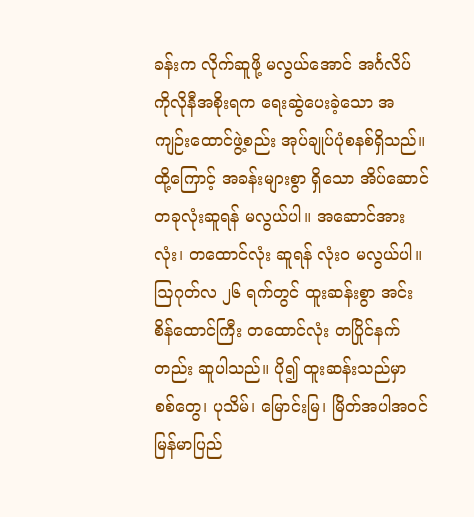ခန်းက လိုက်ဆူဖို့ မလွယ်အောင် အင်္ဂလိပ် ကိုလိုနီအစိုးရက ရေးဆွဲပေးခဲ့သော အကျဉ်းထောင်ဖွဲ့စည်း အုပ်ချုပ်ပုံစနစ်ရှိသည်။ ထို့ကြောင့် အခန်းများစွာ ရှိသော အိပ်ဆောင် တခုလုံးဆူရန် မလွယ်ပါ။ အဆောင်အားလုံး၊ တထောင်လုံး ဆူရန် လုံးဝ မလွယ်ပါ။
ဩဂုတ်လ ၂၆ ရက်တွင် ထူးဆန်းစွာ အင်းစိန်ထောင်ကြီး တထောင်လုံး တပြိုင်နက်တည်း ဆူပါသည်။ ပို၍ ထူးဆန်းသည်မှာ စစ်တွေ၊ ပုသိမ်၊ မြောင်းမြ၊ မြိတ်အပါအဝင် မြန်မာပြည်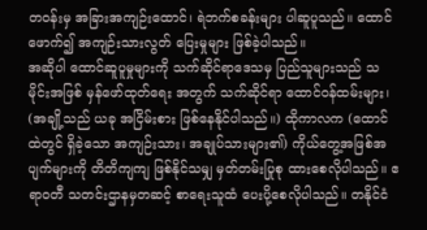တဝန်းမှ အခြားအကျဉ်းထောင်၊ ရဲဘက်စခန်းများ ပါဆူပူသည်။ ထောင်ဖောက်၍ အကျဉ်းသားလွတ် ပြေးမှုများ ဖြစ်ခဲ့ပါသည်။
အဆိုပါ ထောင်ဆူပူမှုများကို သက်ဆိုင်ရာဒေသမှ ပြည်သူများသည် သမိုင်းအဖြစ် မှန်ဖော်ထုတ်ရေး အတွက် သက်ဆိုင်ရာ ထောင်ဝန်ထမ်းများ၊ (အချို့သည် ယခု အငြိမ်းစား ဖြစ်နေနိုင်ပါသည်။) ထိုကာလက (ထောင်ထဲတွင် ရှိခဲ့သော အကျဉ်းသား၊ အချုပ်သားများ၏) ကိုယ်တွေ့အဖြစ်အပျက်များကို တိတိကျကျ ဖြစ်နိုင်သမျှ မှတ်တမ်းပြုစု ထားစေလိုပါသည်။ ဧရာဝတီ သတင်းဌာနမှတဆင့် စာရေးသူထံ ပေးပို့စေလိုပါသည်။ တနိုင်ငံ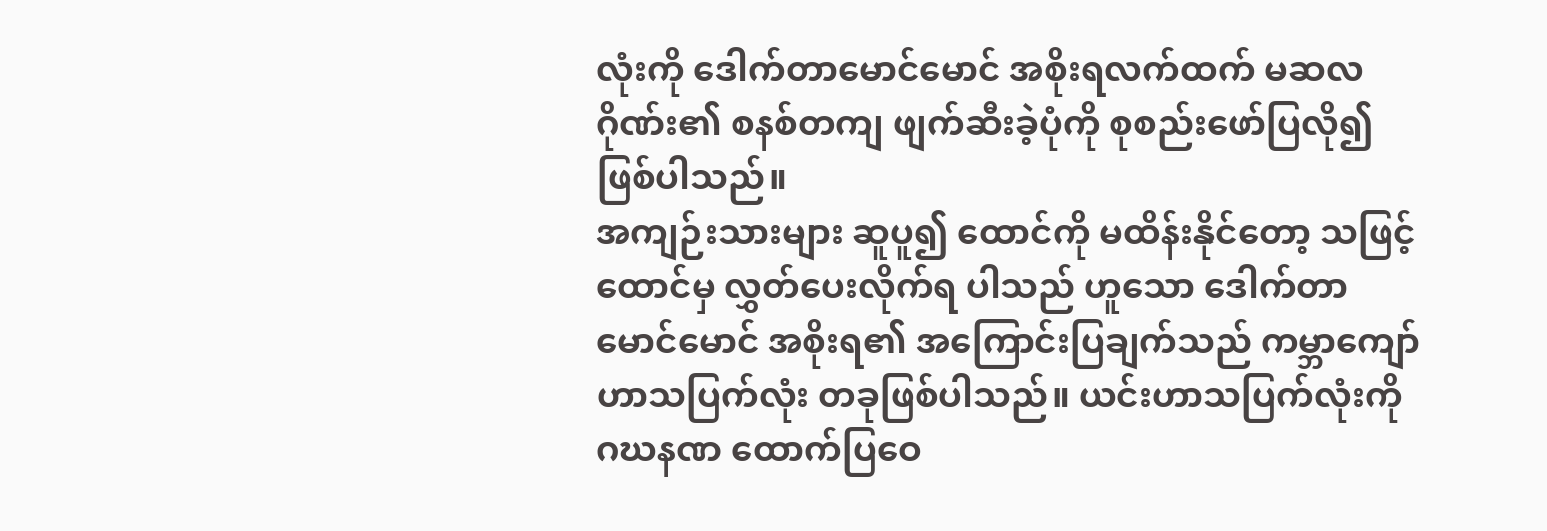လုံးကို ဒေါက်တာမောင်မောင် အစိုးရလက်ထက် မဆလ ဂိုဏ်း၏ စနစ်တကျ ဖျက်ဆီးခဲ့ပုံကို စုစည်းဖော်ပြလို၍ ဖြစ်ပါသည်။
အကျဉ်းသားများ ဆူပူ၍ ထောင်ကို မထိန်းနိုင်တော့ သဖြင့် ထောင်မှ လွှတ်ပေးလိုက်ရ ပါသည် ဟူသော ဒေါက်တာ မောင်မောင် အစိုးရ၏ အကြောင်းပြချက်သည် ကမ္ဘာကျော် ဟာသပြက်လုံး တခုဖြစ်ပါသည်။ ယင်းဟာသပြက်လုံးကို ဂဃနဏ ထောက်ပြဝေ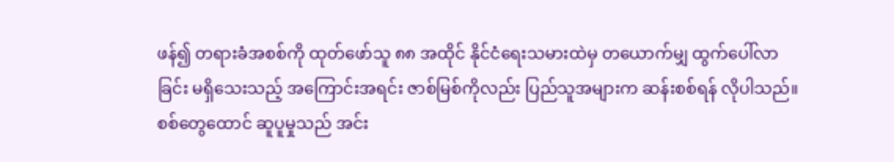ဖန်၍ တရားခံအစစ်ကို ထုတ်ဖော်သူ ၈၈ အထိုင် နိုင်ငံရေးသမားထဲမှ တယောက်မျှ ထွက်ပေါ်လာခြင်း မရှိသေးသည့် အကြောင်းအရင်း ဇာစ်မြစ်ကိုလည်း ပြည်သူအများက ဆန်းစစ်ရန် လိုပါသည်။
စစ်တွေထောင် ဆူပူမှုသည် အင်း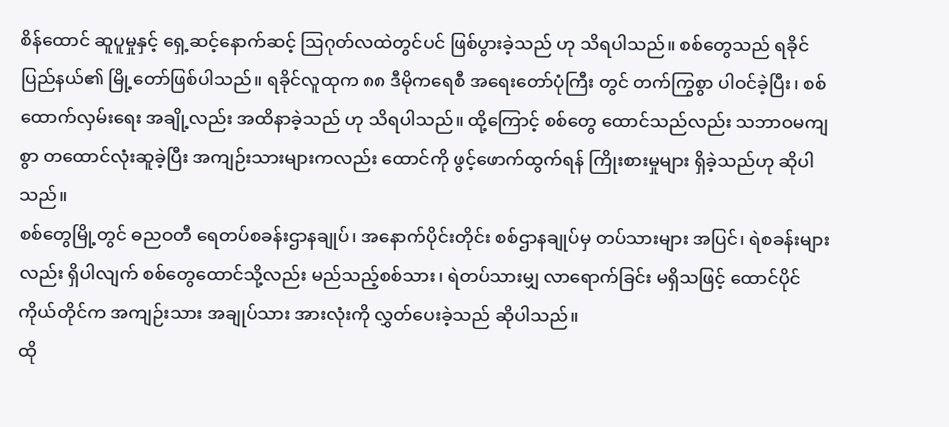စိန်ထောင် ဆူပူမှုနှင့် ရှေ့ဆင့်နောက်ဆင့် ဩဂုတ်လထဲတွင်ပင် ဖြစ်ပွားခဲ့သည် ဟု သိရပါသည်။ စစ်တွေသည် ရခိုင်ပြည်နယ်၏ မြို့တော်ဖြစ်ပါသည်။ ရခိုင်လူထုက ၈၈ ဒီမိုကရေစီ အရေးတော်ပုံကြီး တွင် တက်ကြွစွာ ပါဝင်ခဲ့ပြီး၊ စစ်ထောက်လှမ်းရေး အချို့လည်း အထိနာခဲ့သည် ဟု သိရပါသည်။ ထို့ကြောင့် စစ်တွေ ထောင်သည်လည်း သဘာဝမကျစွာ တထောင်လုံးဆူခဲ့ပြီး အကျဉ်းသားများကလည်း ထောင်ကို ဖွင့်ဖောက်ထွက်ရန် ကြိုးစားမှုများ ရှိခဲ့သည်ဟု ဆိုပါသည်။
စစ်တွေမြို့တွင် ဓညဝတီ ရေတပ်စခန်းဌာနချုပ်၊ အနောက်ပိုင်းတိုင်း စစ်ဌာနချုပ်မှ တပ်သားများ အပြင်၊ ရဲစခန်းများလည်း ရှိပါလျက် စစ်တွေထောင်သို့လည်း မည်သည့်စစ်သား၊ ရဲတပ်သားမျှ လာရောက်ခြင်း မရှိသဖြင့် ထောင်ပိုင် ကိုယ်တိုင်က အကျဉ်းသား အချုပ်သား အားလုံးကို လွှတ်ပေးခဲ့သည် ဆိုပါသည်။
ထို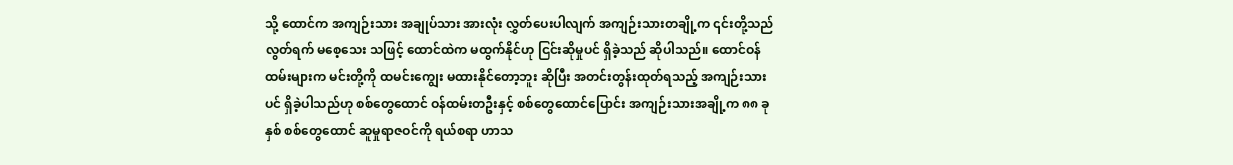သို့ ထောင်က အကျဉ်းသား အချုပ်သား အားလုံး လွှတ်ပေးပါလျက် အကျဉ်းသားတချို့က ၎င်းတို့သည် လွတ်ရက် မစေ့သေး သဖြင့် ထောင်ထဲက မထွက်နိုင်ဟု ငြင်းဆိုမှုပင် ရှိခဲ့သည် ဆိုပါသည်။ ထောင်ဝန်ထမ်းများက မင်းတို့ကို ထမင်းကျွေး မထားနိုင်တော့ဘူး ဆိုပြီး အတင်းတွန်းထုတ်ရသည့် အကျဉ်းသားပင် ရှိခဲ့ပါသည်ဟု စစ်တွေထောင် ဝန်ထမ်းတဦးနှင့် စစ်တွေထောင်ပြောင်း အကျဉ်းသားအချို့က ၈၈ ခုနှစ် စစ်တွေထောင် ဆူမှုရာဇဝင်ကို ရယ်စရာ ဟာသ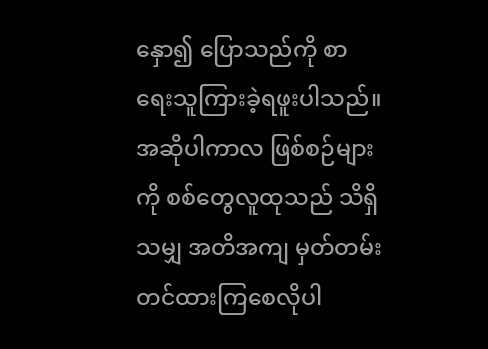နှော၍ ပြောသည်ကို စာရေးသူကြားခဲ့ရဖူးပါသည်။ အဆိုပါကာလ ဖြစ်စဉ်များကို စစ်တွေလူထုသည် သိရှိသမျှ အတိအကျ မှတ်တမ်းတင်ထားကြစေလိုပါ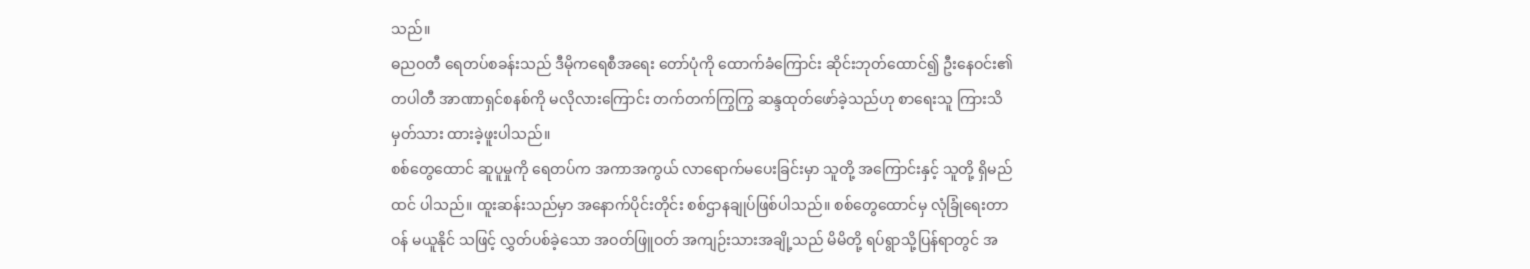သည်။
ဓညဝတီ ရေတပ်စခန်းသည် ဒီမိုကရေစီအရေး တော်ပုံကို ထောက်ခံကြောင်း ဆိုင်းဘုတ်ထောင်၍ ဦးနေဝင်း၏ တပါတီ အာဏာရှင်စနစ်ကို မလိုလားကြောင်း တက်တက်ကြွကြွ ဆန္ဒထုတ်ဖော်ခဲ့သည်ဟု စာရေးသူ ကြားသိ မှတ်သား ထားခဲ့ဖူးပါသည်။
စစ်တွေထောင် ဆူပူမှုကို ရေတပ်က အကာအကွယ် လာရောက်မပေးခြင်းမှာ သူတို့ အကြောင်းနှင့် သူတို့ ရှိမည်ထင် ပါသည်။ ထူးဆန်းသည်မှာ အနောက်ပိုင်းတိုင်း စစ်ဌာနချုပ်ဖြစ်ပါသည်။ စစ်တွေထောင်မှ လုံခြုံရေးတာဝန် မယူနိုင် သဖြင့် လွှတ်ပစ်ခဲ့သော အဝတ်ဖြူဝတ် အကျဉ်းသားအချို့သည် မိမိတို့ ရပ်ရွာသို့ပြန်ရာတွင် အ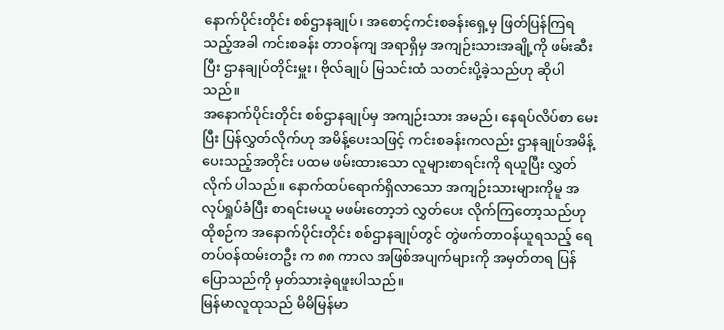နောက်ပိုင်းတိုင်း စစ်ဌာနချုပ်၊ အစောင့်ကင်းစခန်းရှေ့မှ ဖြတ်ပြန်ကြရသည့်အခါ ကင်းစခန်း တာဝန်ကျ အရာရှိမှ အကျဉ်းသားအချို့ကို ဖမ်းဆီးပြီး ဌာနချုပ်တိုင်းမှူး၊ ဗိုလ်ချုပ် မြသင်းထံ သတင်းပို့ခဲ့သည်ဟု ဆိုပါသည်။
အနောက်ပိုင်းတိုင်း စစ်ဌာနချုပ်မှ အကျဉ်းသား အမည်၊ နေရပ်လိပ်စာ မေးပြီး ပြန်လွှတ်လိုက်ဟု အမိန့်ပေးသဖြင့် ကင်းစခန်းကလည်း ဌာနချုပ်အမိန့် ပေးသည့်အတိုင်း ပထမ ဖမ်းထားသော လူများစာရင်းကို ရယူပြီး လွှတ်လိုက် ပါသည်။ နောက်ထပ်ရောက်ရှိလာသော အကျဉ်းသားများကိုမူ အလုပ်ရှုပ်ခံပြီး စာရင်းမယူ မဖမ်းတော့ဘဲ လွှတ်ပေး လိုက်ကြတော့သည်ဟု ထိုစဉ်က အနောက်ပိုင်းတိုင်း စစ်ဌာနချုပ်တွင် တွဲဖက်တာဝန်ယူရသည့် ရေတပ်ဝန်ထမ်းတဦး က ၈၈ ကာလ အဖြစ်အပျက်များကို အမှတ်တရ ပြန်ပြောသည်ကို မှတ်သားခဲ့ရဖူးပါသည်။
မြန်မာလူထုသည် မိမိမြန်မာ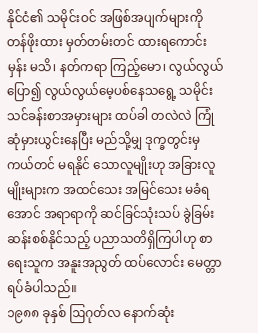နိုင်ငံ၏ သမိုင်းဝင် အဖြစ်အပျက်များကို တန်ဖိုးထား မှတ်တမ်းတင် ထားရကောင်းမှန်း မသိ၊ နတ်ကရာ ကြည့်မော၊ လွယ်လွယ်ပြော၍ လွယ်လွယ်မေ့ပစ်နေသရွေ့ သမိုင်း သင်ခန်းစာအမှားများ ထပ်ခါ တလဲလဲ ကြုံဆုံမှားယွင်းနေပြီး မည်သို့မျှ ဒုက္ခတွင်းမှ ကယ်တင် မရနိုင် သောလူမျိုးဟု အခြားလူမျိုးများက အထင်သေး အမြင်သေး မခံရအောင် အရာရာကို ဆင်ခြင်သုံးသပ် ခွဲခြမ်းဆန်းစစ်နိုင်သည့် ပညာသတိရှိကြပါဟု စာရေးသူက အနူးအညွတ် ထပ်လောင်း မေတ္တာရပ်ခံပါသည်။
၁၉၈၈ ခုနှစ် ဩဂုတ်လ နောက်ဆုံး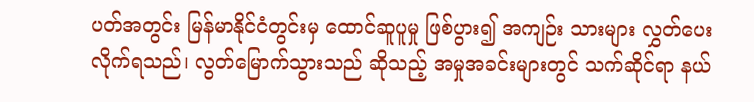ပတ်အတွင်း မြန်မာနိုင်ငံတွင်းမှ ထောင်ဆူပူမှု ဖြစ်ပွား၍ အကျဉ်း သားများ လွှတ်ပေး လိုက်ရသည်၊ လွတ်မြောက်သွားသည် ဆိုသည့် အမှုအခင်းများတွင် သက်ဆိုင်ရာ နယ်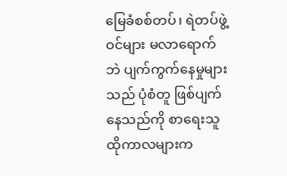မြေခံစစ်တပ်၊ ရဲတပ်ဖွဲ့ဝင်များ မလာရောက်ဘဲ ပျက်ကွက်နေမှုများသည် ပုံစံတူ ဖြစ်ပျက်နေသည်ကို စာရေးသူ ထိုကာလများက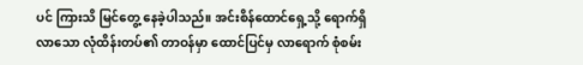ပင် ကြားသိ မြင်တွေ့ နေခဲ့ပါသည်။ အင်းစိန်ထောင်ရှေ့သို့ ရောက်ရှိလာသော လုံထိန်းတပ်၏ တာဝန်မှာ ထောင်ပြင်မှ လာရောက် စုံစမ်း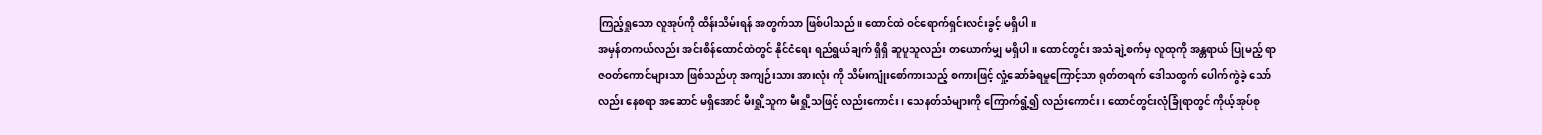ကြည့်ရှုသော လူအုပ်ကို ထိန်းသိမ်းရန် အတွက်သာ ဖြစ်ပါသည်။ ထောင်ထဲ ဝင်ရောက်ရှင်းလင်းခွင့် မရှိပါ။
အမှန်တကယ်လည်း အင်းစိန်ထောင်ထဲတွင် နိုင်ငံရေး ရည်ရွယ်ချက် ရှိရှိ ဆူပူသူလည်း တယောက်မျှ မရှိပါ။ ထောင်တွင်း အသံချဲ့စက်မှ လူထုကို အန္တရာယ် ပြုမည့် ရာဇဝတ်ကောင်များသာ ဖြစ်သည်ဟု အကျဉ်းသား အားလုံး ကို သိမ်းကျုံးစော်ကားသည့် စကားဖြင့် လှုံ့ဆော်ခံရမှုကြောင့်သာ ရုတ်တရက် ဒေါသထွက် ပေါက်ကွဲခဲ့ သော်လည်း နေစရာ အဆောင် မရှိအောင် မီးရှို့သူက မီးရှို့သဖြင့် လည်းကောင်း၊ သေနတ်သံများကို ကြောက်ရွံ့၍ လည်းကောင်း၊ ထောင်တွင်းလုံခြုံရာတွင် ကိုယ့်အုပ်စု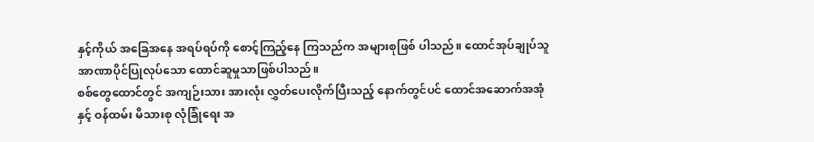နှင့်ကိုယ် အခြေအနေ အရပ်ရပ်ကို စောင့်ကြည့်နေ ကြသည်က အများစုဖြစ် ပါသည်။ ထောင်အုပ်ချုပ်သူ အာဏာပိုင်ပြုလုပ်သော ထောင်ဆူမှုသာဖြစ်ပါသည်။
စစ်တွေထောင်တွင် အကျဉ်းသား အားလုံး လွှတ်ပေးလိုက်ပြီးသည့် နောက်တွင်ပင် ထောင်အဆောက်အအုံနှင့် ဝန်ထမ်း မိသားစု လုံခြုံရေး အ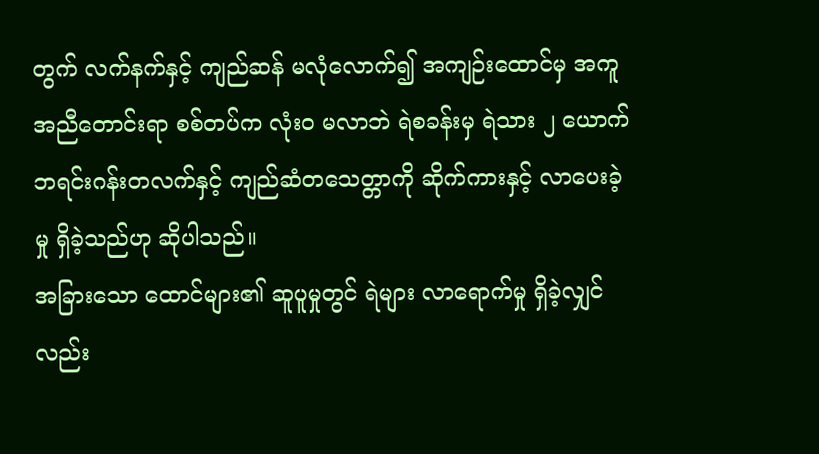တွက် လက်နက်နှင့် ကျည်ဆန် မလုံလောက်၍ အကျဉ်းထောင်မှ အကူအညီတောင်းရာ စစ်တပ်က လုံးဝ မလာဘဲ ရဲစခန်းမှ ရဲသား ၂ ယောက် ဘရင်းဂန်းတလက်နှင့် ကျည်ဆံတသေတ္တာကို ဆိုက်ကားနှင့် လာပေးခဲ့မှု ရှိခဲ့သည်ဟု ဆိုပါသည်။
အခြားသော ထောင်များ၏ ဆူပူမှုတွင် ရဲများ လာရောက်မှု ရှိခဲ့လျှင်လည်း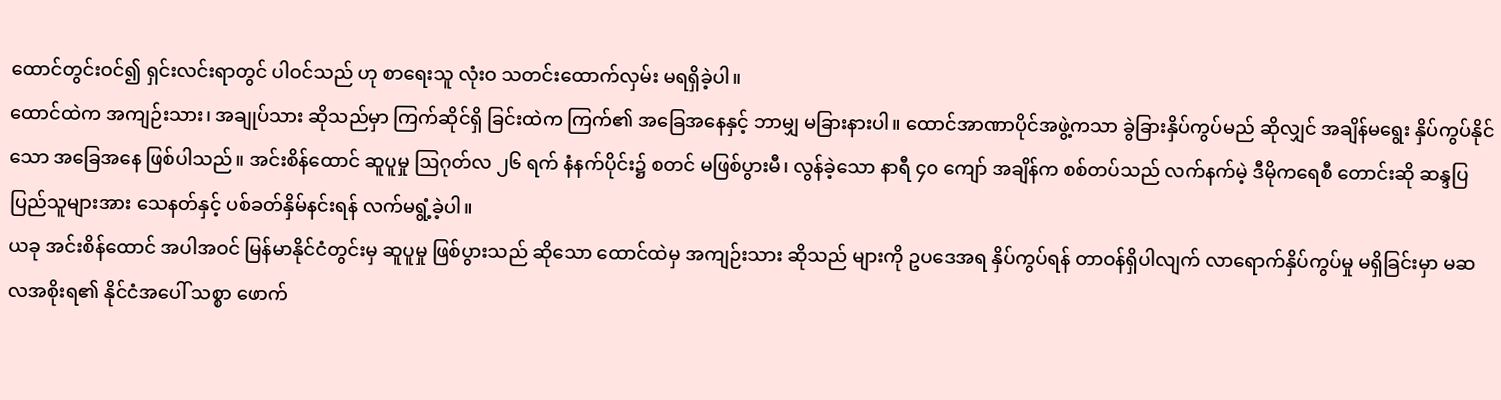ထောင်တွင်းဝင်၍ ရှင်းလင်းရာတွင် ပါဝင်သည် ဟု စာရေးသူ လုံးဝ သတင်းထောက်လှမ်း မရရှိခဲ့ပါ။
ထောင်ထဲက အကျဉ်းသား၊ အချုပ်သား ဆိုသည်မှာ ကြက်ဆိုင်ရှိ ခြင်းထဲက ကြက်၏ အခြေအနေနှင့် ဘာမျှ မခြားနားပါ။ ထောင်အာဏာပိုင်အဖွဲ့ကသာ ခွဲခြားနှိပ်ကွပ်မည် ဆိုလျှင် အချိန်မရွေး နှိပ်ကွပ်နိုင်သော အခြေအနေ ဖြစ်ပါသည်။ အင်းစိန်ထောင် ဆူပူမှု ဩဂုတ်လ ၂၆ ရက် နံနက်ပိုင်း၌ စတင် မဖြစ်ပွားမီ၊ လွန်ခဲ့သော နာရီ ၄၀ ကျော် အချိန်က စစ်တပ်သည် လက်နက်မဲ့ ဒီမိုကရေစီ တောင်းဆို ဆန္ဒပြ ပြည်သူများအား သေနတ်နှင့် ပစ်ခတ်နှိမ်နင်းရန် လက်မရွံ့ခဲ့ပါ။
ယခု အင်းစိန်ထောင် အပါအဝင် မြန်မာနိုင်ငံတွင်းမှ ဆူပူမှု ဖြစ်ပွားသည် ဆိုသော ထောင်ထဲမှ အကျဉ်းသား ဆိုသည် များကို ဥပဒေအရ နှိပ်ကွပ်ရန် တာဝန်ရှိပါလျက် လာရောက်နှိပ်ကွပ်မှု မရှိခြင်းမှာ မဆလအစိုးရ၏ နိုင်ငံအပေါ် သစ္စာ ဖောက်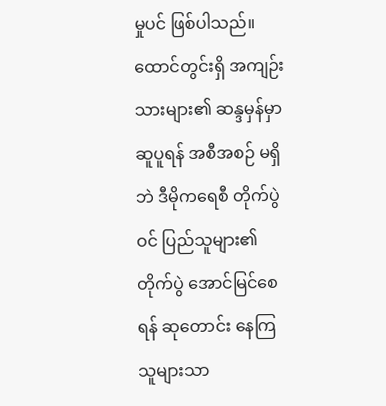မှုပင် ဖြစ်ပါသည်။ ထောင်တွင်းရှိ အကျဉ်းသားများ၏ ဆန္ဒမှန်မှာ ဆူပူရန် အစီအစဉ် မရှိဘဲ ဒီမိုကရေစီ တိုက်ပွဲဝင် ပြည်သူများ၏ တိုက်ပွဲ အောင်မြင်စေရန် ဆုတောင်း နေကြသူများသာ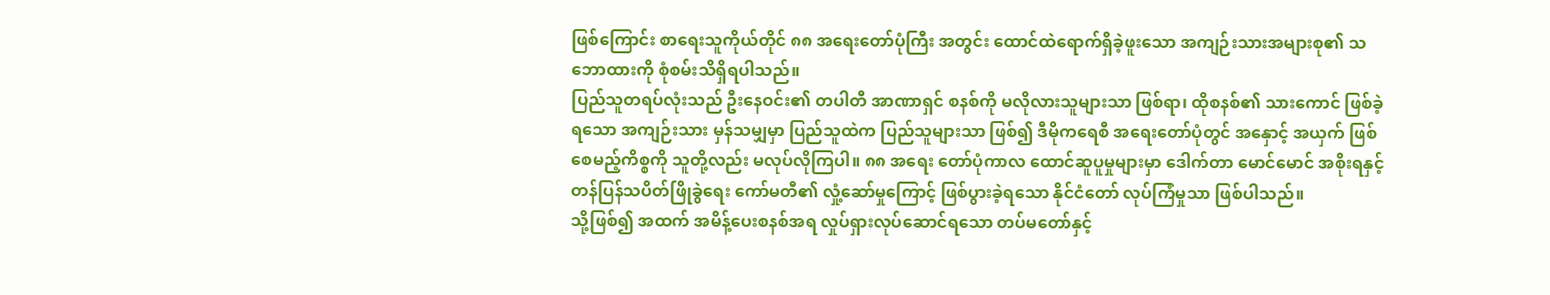ဖြစ်ကြောင်း စာရေးသူကိုယ်တိုင် ၈၈ အရေးတော်ပုံကြီး အတွင်း ထောင်ထဲရောက်ရှိခဲ့ဖူးသော အကျဉ်းသားအများစု၏ သဘောထားကို စုံစမ်းသိရှိရပါသည်။
ပြည်သူတရပ်လုံးသည် ဦးနေဝင်း၏ တပါတီ အာဏာရှင် စနစ်ကို မလိုလားသူများသာ ဖြစ်ရာ၊ ထိုစနစ်၏ သားကောင် ဖြစ်ခဲ့ရသော အကျဉ်းသား မှန်သမျှမှာ ပြည်သူထဲက ပြည်သူများသာ ဖြစ်၍ ဒီမိုကရေစီ အရေးတော်ပုံတွင် အနှောင့် အယှက် ဖြစ်စေမည့်ကိစ္စကို သူတို့လည်း မလုပ်လိုကြပါ။ ၈၈ အရေး တော်ပုံကာလ ထောင်ဆူပူမှုများမှာ ဒေါက်တာ မောင်မောင် အစိုးရနှင့် တန်ပြန်သပိတ်ဖြိုခွဲရေး ကော်မတီ၏ လှုံ့ဆော်မှုကြောင့် ဖြစ်ပွားခဲ့ရသော နိုင်ငံတော် လုပ်ကြံမှုသာ ဖြစ်ပါသည်။
သို့ဖြစ်၍ အထက် အမိန့်ပေးစနစ်အရ လှုပ်ရှားလုပ်ဆောင်ရသော တပ်မတော်နှင့်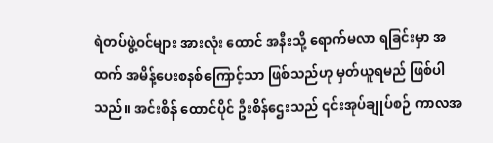ရဲတပ်ဖွဲ့ဝင်များ အားလုံး ထောင် အနီးသို့ ရောက်မလာ ရခြင်းမှာ အထက် အမိန့်ပေးစနစ်ကြောင့်သာ ဖြစ်သည်ဟု မှတ်ယူရမည် ဖြစ်ပါသည်။ အင်းစိန် ထောင်ပိုင် ဦးစိန်ဌေးသည် ၎င်းအုပ်ချုပ်စဉ် ကာလအ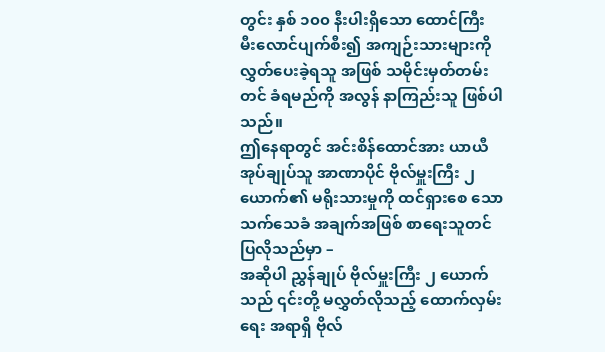တွင်း နှစ် ၁၀၀ နီးပါးရှိသော ထောင်ကြီး မီးလောင်ပျက်စီး၍ အကျဉ်းသားများကို လွှတ်ပေးခဲ့ရသူ အဖြစ် သမိုင်းမှတ်တမ်းတင် ခံရမည်ကို အလွန် နာကြည်းသူ ဖြစ်ပါသည်။
ဤနေရာတွင် အင်းစိန်ထောင်အား ယာယီ အုပ်ချုပ်သူ အာဏာပိုင် ဗိုလ်မှူးကြီး ၂ ယောက်၏ မရိုးသားမှုကို ထင်ရှားစေ သော သက်သေခံ အချက်အဖြစ် စာရေးသူတင်ပြလိုသည်မှာ –
အဆိုပါ ညွှန်ချုပ် ဗိုလ်မှူးကြီး ၂ ယောက်သည် ၎င်းတို့ မလွှတ်လိုသည့် ထောက်လှမ်းရေး အရာရှိ ဗိုလ်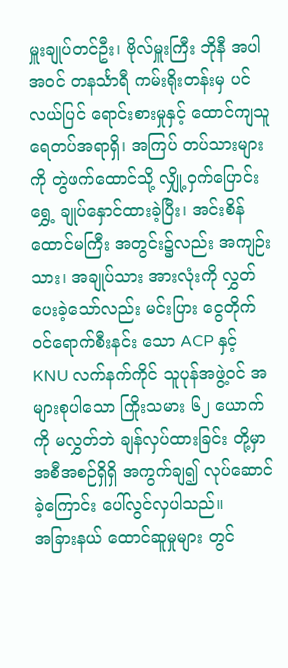မှူးချုပ်တင်ဦး၊ ဗိုလ်မှူးကြီး ဘိုနီ အပါအဝင် တနင်္သာရီ ကမ်းရိုးတန်းမှ ပင်လယ်ပြင် ရောင်းစားမှုနှင့် ထောင်ကျသူ ရေတပ်အရာရှိ၊ အကြပ် တပ်သားများကို တွဲဖက်ထောင်သို့ လျှို့ဝှက်ပြောင်းရွှေ့ ချုပ်နှောင်ထားခဲ့ပြီး၊ အင်းစိန် ထောင်မကြီး အတွင်း၌လည်း အကျဉ်းသား၊ အချုပ်သား အားလုံးကို လွှတ်ပေးခဲ့သော်လည်း မင်းပြား ငွေတိုက် ဝင်ရောက်စီးနင်း သော ACP နှင့် KNU လက်နက်ကိုင် သူပုန်အဖွဲ့ဝင် အများစုပါသော ကြိုးသမား ၆၂ ယောက်ကို မလွှတ်ဘဲ ချန်လှပ်ထားခြင်း တို့မှာ အစီအစဉ်ရှိရှိ အကွက်ချ၍ လုပ်ဆောင်ခဲ့ကြောင်း ပေါ်လွင်လှပါသည်။
အခြားနယ် ထောင်ဆူမှုများ တွင်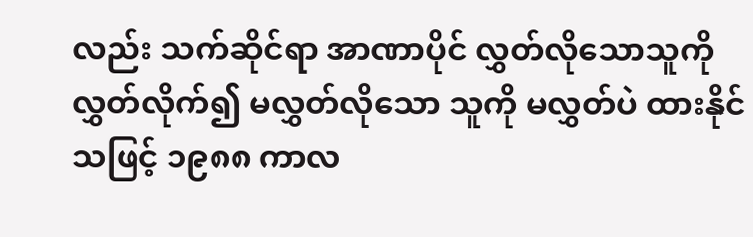လည်း သက်ဆိုင်ရာ အာဏာပိုင် လွှတ်လိုသောသူကို လွှတ်လိုက်၍ မလွှတ်လိုသော သူကို မလွှတ်ပဲ ထားနိုင်သဖြင့် ၁၉၈၈ ကာလ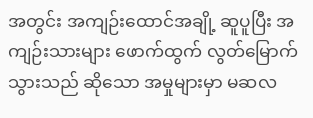အတွင်း အကျဉ်းထောင်အချို့ ဆူပူပြီး အကျဉ်းသားများ ဖောက်ထွက် လွတ်မြောက်သွားသည် ဆိုသော အမှုများမှာ မဆလ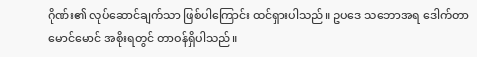ဂိုဏ်း၏ လုပ်ဆောင်ချက်သာ ဖြစ်ပါကြောင်း ထင်ရှားပါသည်။ ဥပဒေ သဘောအရ ဒေါက်တာမောင်မောင် အစိုးရတွင် တာဝန်ရှိပါသည်။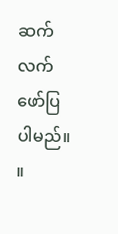ဆက်လက်ဖော်ပြပါမည်။ ။